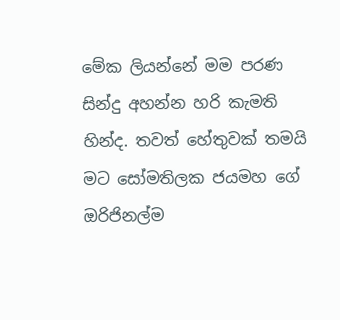මේක ලියන්නේ මම පරණ සින්දු අහන්න හරි කැමති හින්ද. තවත් හේතුවක් තමයි මට සෝමතිලක ජයමහ ගේ ඔරිජිනල්ම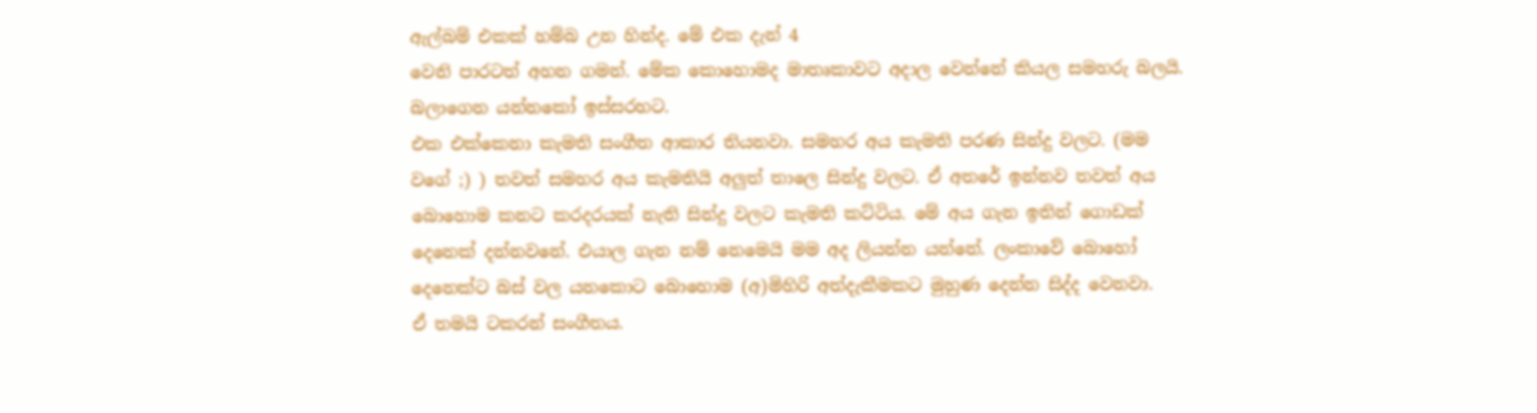ඇල්බම් එකක් හම්බ උන හින්ද. මේ එක දැන් 4
වෙනි පාරටත් අහන ගමන්. මේක කොහොමද මාතෘකාවට අදාල වෙන්නේ කියල සමහරු බලයි.
බලාගෙන යන්නකෝ ඉස්සරහට.
එක එක්කෙනා කැමති සංගීත ආකාර තියනවා. සමහර අය කැමති පරණ සින්දු වලට. (මම
වගේ ;) ) තවත් සමහර අය කැමතියි අලුත් තාලෙ සින්දු වලට. ඒ අතරේ ඉන්නව තවත් අය
බොහොම කනට කරදරයක් නැති සින්දු වලට කැමති කට්ටිය. මේ අය ගැන ඉතින් ගොඩක්
දෙනෙක් දන්නවනේ. එයාල ගැන නම් නෙමෙයි මම අද ලියන්න යන්නේ. ලංකාවේ බොහෝ
දෙනෙක්ට බස් වල යනකොට බොහොම (අ)මිහිරි අත්දැකීමකට මුහුණ දෙන්න සිද්ද වෙනවා.
ඒ තමයි ටකරන් සංගීතය.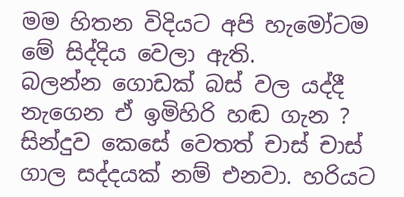මම හිතන විදියට අපි හැමෝටම මේ සිද්දිය වෙලා ඇති.
බලන්න ගොඩක් බස් වල යද්දී නැගෙන ඒ ඉමිහිරි හඬ ගැන ? සින්දුව කෙසේ වෙතත් චාස් චාස් ගාල සද්දයක් නම් එනවා. හරියට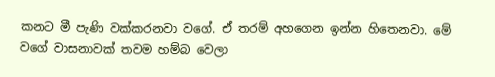කනට මී පැණි වක්කරනවා වගේ. ඒ තරම් අහගෙන ඉන්න හිතෙනවා. මේ වගේ වාසනාවක් තවම හම්බ වෙලා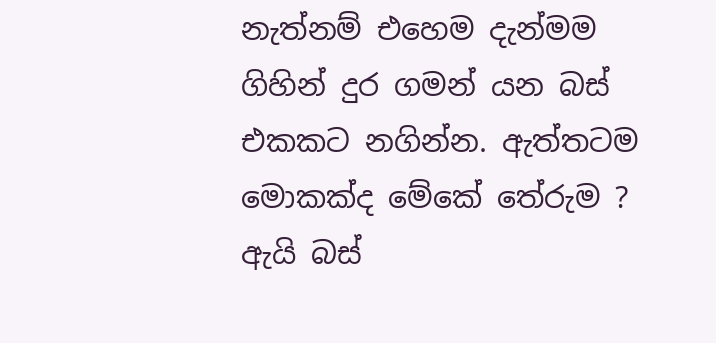නැත්නම් එහෙම දැන්මම ගිහින් දුර ගමන් යන බස් එකකට නගින්න. ඇත්තටම මොකක්ද මේකේ තේරුම ? ඇයි බස්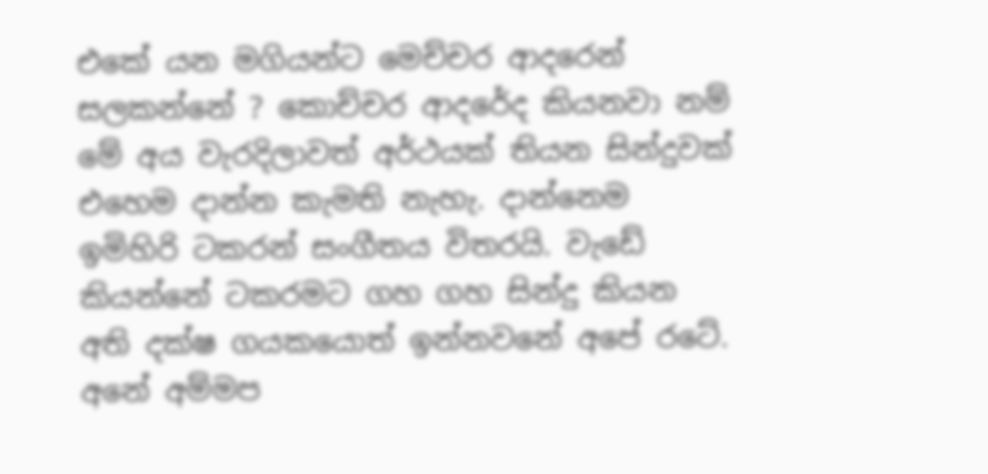එකේ යන මගියන්ට මෙච්චර ආදරෙන් සලකන්නේ ? කොච්චර ආදරේද කියනවා නම් මේ අය වැරදිලාවත් අර්ථයක් තියන සින්දුවක් එහෙම දාන්න කැමති නැහැ. දාන්නෙම ඉමිහිරි ටකරන් සංගීතය විතරයි. වැඩේ කියන්නේ ටකරමට ගහ ගහ සින්දු කියන අති දක්ෂ ගයකයොත් ඉන්නවනේ අපේ රටේ.
අනේ අම්මප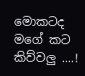මොකටද මගේ කට කිව්වලු ....!